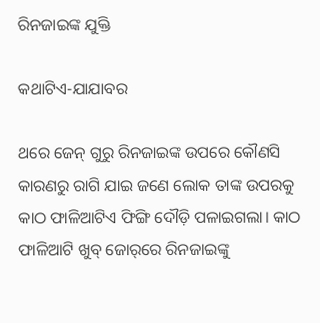ରିନଜାଇଙ୍କ ଯୁକ୍ତି

କଥାଟିଏ-ଯାଯାବର

ଥରେ ଜେନ୍‌ ଗୁରୁ ରିନଜାଇଙ୍କ ଉପରେ କୌଣସି କାରଣରୁ ରାଗି ଯାଇ ଜଣେ ଲୋକ ତାଙ୍କ ଉପରକୁ କାଠ ଫାଳିଆଟିଏ ଫିଙ୍ଗି ଦୌଡ଼ି ପଳାଇଗଲା। କାଠ ଫାଳିଆଟି ଖୁବ୍ ଜୋର୍‌ରେ ରିନଜାଇଙ୍କୁ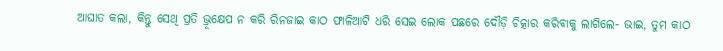ଆଘାତ କଲା, କିନ୍ତୁ ସେଥି ପ୍ରତି ଭ୍ରୂକ୍ଷେପ ନ କରି ରିନଜାଇ କାଠ ଫାଳିଆଟି ଧରି ସେଇ ଲୋକ ପଛରେ ଦୌଡ଼ି ଚିତ୍କାର କରିବାକୁ ଲାଗିଲେ- ଭାଇ, ତୁମ କାଠ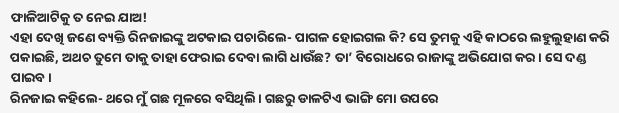ଫାଳିଆଟିକୁ ତ ନେଇ ଯାଅ!
ଏହା ଦେଖି ଜଣେ ବ୍ୟକ୍ତି ରିନଜାଇଙ୍କୁ ଅଟକାଇ ପଚାରିଲେ- ପାଗଳ ହୋଇଗଲ କି? ସେ ତୁମକୁ ଏହି କାଠରେ ଲହୁଲୁହାଣ କରି ପକାଇଛି, ଅଥଚ ତୁମେ ତାକୁ ତାହା ଫେରାଇ ଦେବା ଲାଗି ଧାଉଁଛ? ତା’ ବିରୋଧରେ ରାଜାଙ୍କୁ ଅଭିଯୋଗ କର। ସେ ଦଣ୍ଡ ପାଇବ।
ରିନଜାଇ କହିଲେ- ଥରେ ମୁଁ ଗଛ ମୂଳରେ ବସିଥିଲି। ଗଛରୁ ଡାଳଟିଏ ଭାଙ୍ଗି ମୋ ଉପରେ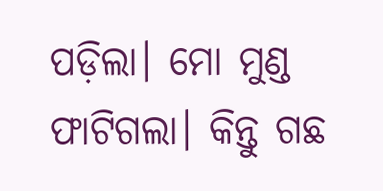ପଡ଼ିଲା। ମୋ ମୁଣ୍ଡ ଫାଟିଗଲା। କିନ୍ତୁ ଗଛ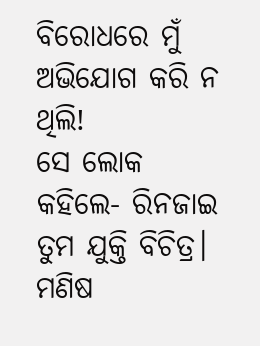ବିରୋଧରେ ମୁଁ ଅଭିଯୋଗ କରି ନ ଥିଲି!
ସେ ଲୋକ କହିଲେ- ରିନଜାଇ ତୁମ ଯୁକ୍ତି ବିଚିତ୍ର। ମଣିଷ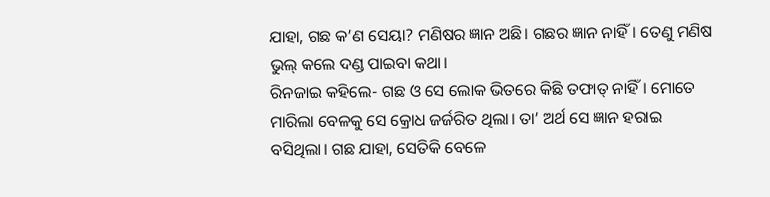ଯାହା, ଗଛ କ’ଣ ସେୟା? ମଣିଷର ଜ୍ଞାନ ଅଛି। ଗଛର ଜ୍ଞାନ ନାହିଁ। ତେଣୁ ମଣିଷ ଭୁଲ୍‌ କଲେ ଦଣ୍ଡ ପାଇବା କଥା।
ରିନଜାଇ କହିଲେ- ଗଛ ଓ ସେ ଲୋକ ଭିତରେ କିଛି ତଫାତ୍‌ ନାହିଁ। ମୋତେ ମାରିଲା ବେଳକୁ ସେ କ୍ରୋଧ ଜର୍ଜରିତ ଥିଲା। ତା’ ଅର୍ଥ ସେ ଜ୍ଞାନ ହରାଇ ବସିଥିଲା। ଗଛ ଯାହା, ସେତିକି ବେଳେ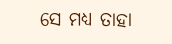ସେ ମଧ୍ୟ ତାହା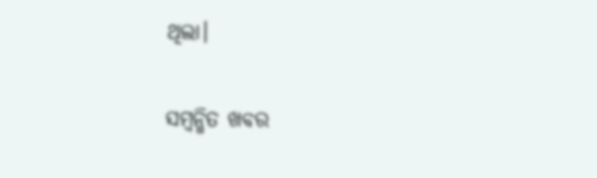ଥିଲା।

ସମ୍ବନ୍ଧିତ ଖବର